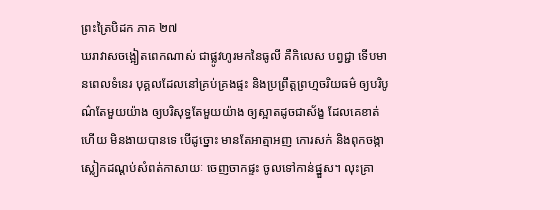ព្រះត្រៃបិដក ភាគ ២៧
ឃរាវាសចង្អៀតពេកណាស់ ជាផ្លូវហូរមកនៃធូលី គឺកិលេស បព្វជ្ជា ទើបមានពេលទំនេរ បុគ្គលដែលនៅគ្រប់គ្រងផ្ទះ និងប្រព្រឹត្តព្រហ្មចរិយធម៌ ឲ្យបរិបូណ៌តែមួយយ៉ាង ឲ្យបរិសុទ្ធតែមួយយ៉ាង ឲ្យស្អាតដូចជាស័ង្ខ ដែលគេខាត់ហើយ មិនងាយបានទេ បើដូច្នោះ មានតែអាត្មាអញ កោរសក់ និងពុកចង្កា ស្លៀកដណ្តប់សំពត់កាសាយៈ ចេញចាកផ្ទះ ចូលទៅកាន់ផ្នួស។ លុះគ្រា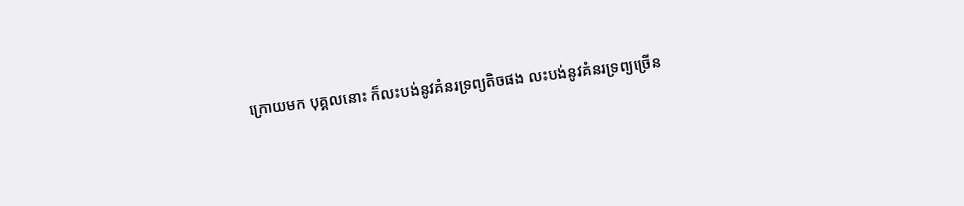ក្រោយមក បុគ្គលនោះ ក៏លះបង់នូវគំនរទ្រព្យតិចផង លះបង់នូវគំនរទ្រព្យច្រើន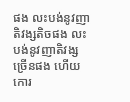ផង លះបង់នូវញាតិវង្សតិចផង លះបង់នូវញាតិវង្សច្រើនផង ហើយកោរ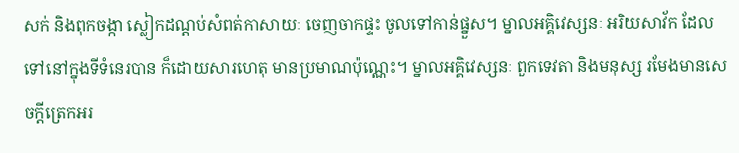សក់ និងពុកចង្កា ស្លៀកដណ្តប់សំពត់កាសាយៈ ចេញចាកផ្ទះ ចូលទៅកាន់ផ្នួស។ ម្នាលអគ្គិវេស្សនៈ អរិយសាវ័ក ដែលទៅនៅក្នុងទីទំនេរបាន ក៏ដោយសារហេតុ មានប្រមាណប៉ុណ្ណេះ។ ម្នាលអគ្គិវេស្សនៈ ពួកទេវតា និងមនុស្ស រមែងមានសេចក្តីត្រេកអរ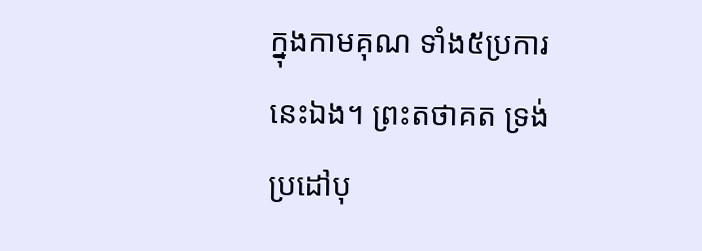ក្នុងកាមគុណ ទាំង៥ប្រការនេះឯង។ ព្រះតថាគត ទ្រង់ប្រដៅបុ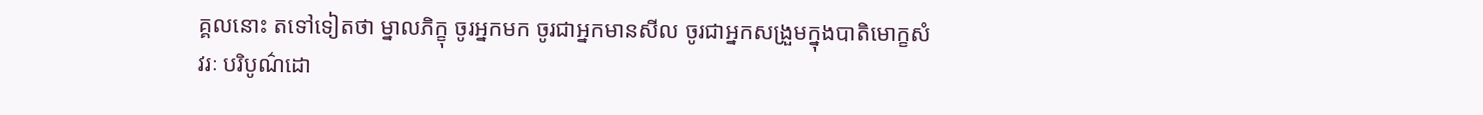គ្គលនោះ តទៅទៀតថា ម្នាលភិក្ខុ ចូរអ្នកមក ចូរជាអ្នកមានសីល ចូរជាអ្នកសង្រួមក្នុងបាតិមោក្ខសំវរៈ បរិបូណ៌ដោ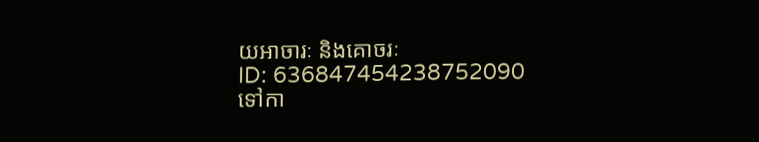យអាចារៈ និងគោចរៈ
ID: 636847454238752090
ទៅកា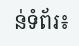ន់ទំព័រ៖